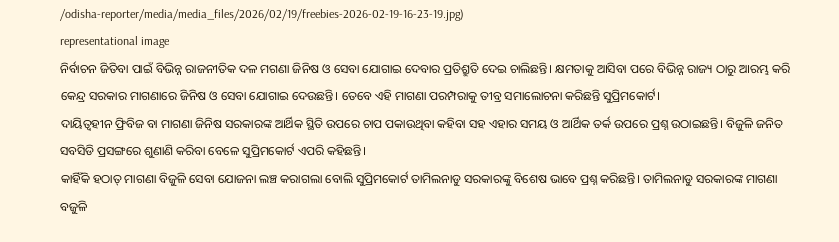/odisha-reporter/media/media_files/2026/02/19/freebies-2026-02-19-16-23-19.jpg)
representational image
ନିର୍ବାଚନ ଜିତିବା ପାଇଁ ବିଭିନ୍ନ ରାଜନୀତିକ ଦଳ ମଗଣା ଜିନିଷ ଓ ସେବା ଯୋଗାଇ ଦେବାର ପ୍ରତିଶ୍ରୁତି ଦେଇ ଚାଲିଛନ୍ତି। କ୍ଷମତାକୁ ଆସିବା ପରେ ବିଭିନ୍ନ ରାଜ୍ୟ ଠାରୁ ଆରମ୍ଭ କରି କେନ୍ଦ୍ର ସରକାର ମାଗଣାରେ ଜିନିଷ ଓ ସେବା ଯୋଗାଇ ଦେଉଛନ୍ତି। ତେବେ ଏହି ମାଗଣା ପରମ୍ପରାକୁ ତୀବ୍ର ସମାଲୋଚନା କରିଛନ୍ତି ସୁପ୍ରିମକୋର୍ଟ।
ଦାୟିତ୍ୱହୀନ ଫ୍ରିବିଜ ବା ମାଗଣା ଜିନିଷ ସରକାରଙ୍କ ଆର୍ଥିକ ସ୍ଥିତି ଉପରେ ଚାପ ପକାଉଥିବା କହିବା ସହ ଏହାର ସମୟ ଓ ଆର୍ଥିକ ତର୍କ ଉପରେ ପ୍ରଶ୍ନ ଉଠାଇଛନ୍ତି। ବିଜୁଳି ଜନିତ ସବସିଡି ପ୍ରସଙ୍ଗରେ ଶୁଣାଣି କରିବା ବେଳେ ସୁପ୍ରିମକୋର୍ଟ ଏପରି କହିଛନ୍ତି।
କାହିଁକି ହଠାତ୍ ମାଗଣା ବିଜୁଳି ସେବା ଯୋଜନା ଲଞ୍ଚ କରାଗଲା ବୋଲି ସୁପ୍ରିମକୋର୍ଟ ତାମିଲନାଡୁ ସରକାରଙ୍କୁ ବିଶେଷ ଭାବେ ପ୍ରଶ୍ନ କରିଛନ୍ତି। ତାମିଲନାଡୁ ସରକାରଙ୍କ ମାଗଣା ବଜୁଳି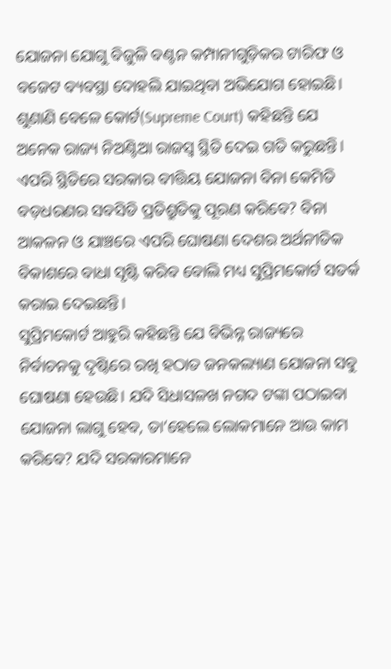ଯୋଜନା ଯୋଗୁ ବିଜୁଳି ବଣ୍ଟନ କମ୍ପାନୀଗୁଡ଼ିକର ଟାରିଫ ଓ ବଜେଟ ବ୍ୟବସ୍ଥା ଦୋହଲି ଯାଇଥିବା ଅଭିଯୋଗ ହୋଇଛି।
ଶୁଣାଣି ବେଳେ କୋର୍ଟ(Supreme Court) କହିଛନ୍ତି ଯେ ଅନେକ ରାଜ୍ୟ ନିଅଣ୍ଟିଆ ରାଜସ୍ୱ ସ୍ଥିତି ଦେଇ ଗତି କରୁଛନ୍ତି। ଏପରି ସ୍ଥିତିରେ ସରକାର ବୀତ୍ତିୟ ଯୋଜନା ବିନା କେମିତି ବଡ଼ଧରଣର ସବସିଡି ପ୍ରତିଶ୍ରୁତିକୁ ପୂରଣ କରିବେ? ବିନା ଆକଳନ ଓ ଯାଞ୍ଚରେ ଏପରି ଘୋଷଣା ଦେଶର ଅର୍ଥନୀତିକ ବିକାଶରେ ବାଧା ସୃଷ୍ଟି କରିବ ବୋଲି ମଧ୍ୟ ସୁପ୍ରିମକୋର୍ଟ ସତର୍କ କରାଇ ଦେଇଛନ୍ତି।
ସୁପ୍ରିମକୋର୍ଟ ଆହୁରି କହିଛନ୍ତି ଯେ ବିଭିନ୍ନ ରାଜ୍ୟରେ ନିର୍ବାଚନକୁ ଦୃଷ୍ଟିରେ ରଖି ହଠାତ ଜନକଲ୍ୟାଣ ଯୋଜନା ସବୁ ଘୋଷଣା ହେଉଛି। ଯଦି ସିଧାସଳଖ ନଗଦ ଟଙ୍କା ପଠାଇବା ଯୋଜନା ଲାଗୁ ହେବ, ତା’ହେଲେ ଲୋକମାନେ ଆଉ କାମ କରିବେ? ଯଦି ସରକାରମାନେ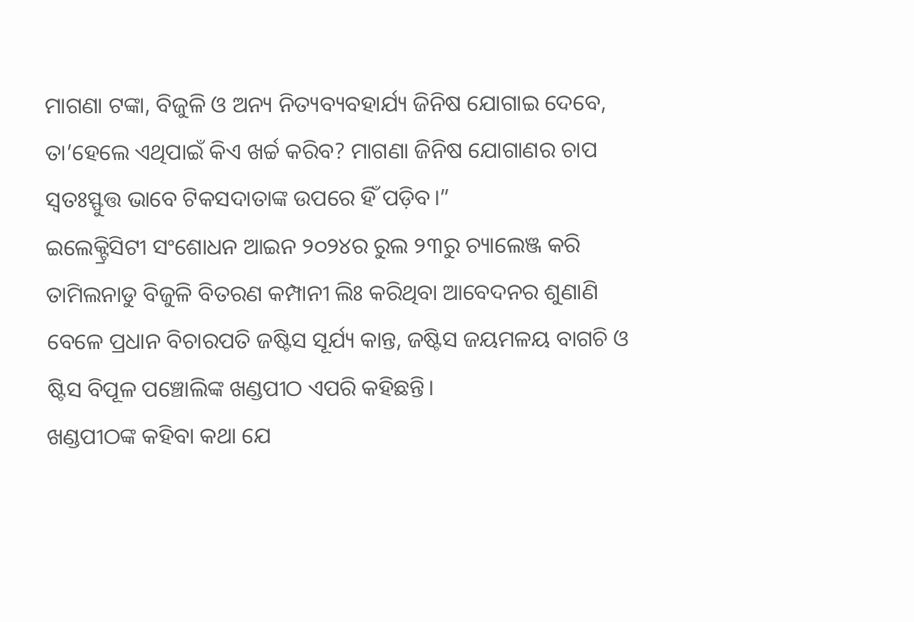ମାଗଣା ଟଙ୍କା, ବିଜୁଳି ଓ ଅନ୍ୟ ନିତ୍ୟବ୍ୟବହାର୍ଯ୍ୟ ଜିନିଷ ଯୋଗାଇ ଦେବେ, ତା’ହେଲେ ଏଥିପାଇଁ କିଏ ଖର୍ଚ୍ଚ କରିବ? ମାଗଣା ଜିନିଷ ଯୋଗାଣର ଚାପ ସ୍ୱତଃସ୍ଫୁତ୍ତ ଭାବେ ଟିକସଦାତାଙ୍କ ଉପରେ ହିଁ ପଡ଼ିବ।”
ଇଲେକ୍ଟ୍ରିସିଟୀ ସଂଶୋଧନ ଆଇନ ୨୦୨୪ର ରୁଲ ୨୩ରୁ ଚ୍ୟାଲେଞ୍ଜ କରି ତାମିଲନାଡୁ ବିଜୁଳି ବିତରଣ କମ୍ପାନୀ ଲିଃ କରିଥିବା ଆବେଦନର ଶୁଣାଣି ବେଳେ ପ୍ରଧାନ ବିଚାରପତି ଜଷ୍ଟିସ ସୂର୍ଯ୍ୟ କାନ୍ତ, ଜଷ୍ଟିସ ଜୟମଳୟ ବାଗଚି ଓ ଷ୍ଟିସ ବିପୂଳ ପଞ୍ଚୋଲିଙ୍କ ଖଣ୍ଡପୀଠ ଏପରି କହିଛନ୍ତି।
ଖଣ୍ଡପୀଠଙ୍କ କହିବା କଥା ଯେ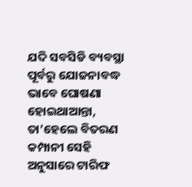ଯଦି ସବସିଡି ବ୍ୟବସ୍ଥା ପୂର୍ବରୁ ଯୋଜନାବଦ୍ଧ ଭାବେ ଘୋଷଣା ହୋଇଥାଆନ୍ତା, ତା’ହେଲେ ବିତରଣ କମ୍ପାନୀ ସେହି ଅନୁସାରେ ଟାରିଫ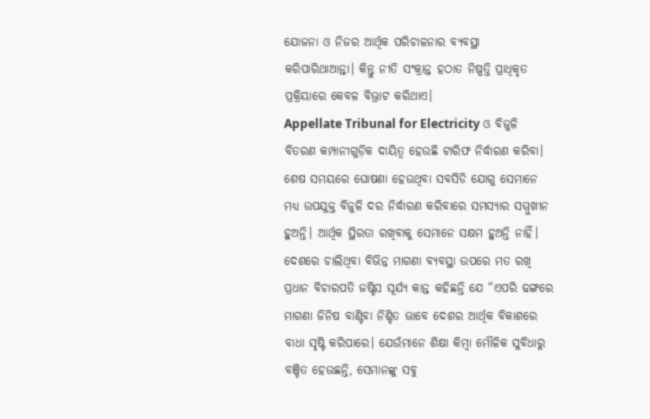ଯୋଜନା ଓ ନିଜର ଆର୍ଥିକ ପରିଚାଳନାର ବ୍ୟବସ୍ଥା କରିପାରିଥାଆନ୍ତା। କିନ୍ତୁ ନୀତି ସଂକ୍ରାନ୍ତ ହଠାତ ନିଷ୍ପତ୍ତି ପ୍ରାଧିକୃତ ପ୍ରକ୍ରିୟାରେ କେବଳ ବିଭ୍ରାଟ କରିଥାଏ।
Appellate Tribunal for Electricity ଓ ବିଜୁଳି ବିତରଣ କମ୍ପାନୀଗୁଡ଼ିକ ଦାୟିତ୍ୱ ହେଉଛି ଟାରିଫ ନିର୍ଦ୍ଧାରଣ କରିବା। ଶେଷ ସମୟରେ ଘୋଷଣା ହେଉଥିବା ସବସିଡି ଯୋଗୁ ସେମାନେ ମଧ୍ୟ ଉପଯୁକ୍ତ ବିଜୁଳି ଦର ନିର୍ଦ୍ଧାରଣ କରିବାରେ ସମସ୍ୟାର ସମ୍ମୁଖୀନ ହୁଅନ୍ତି। ଆର୍ଥିକ ସ୍ଥିରତା ରଖିବାକୁ ସେମାନେ ସକ୍ଷମ ହୁଅନ୍ତି ନାହିଁ।
ଦେଶରେ ଚାଲିଥିବା ବିଭିନ୍ନ ମାଗଣା ବ୍ୟବସ୍ଥା ଉପରେ ମତ ରଖି ପ୍ରଧାନ ବିଚାରପତି ଜଷ୍ଟିସ ସୂର୍ଯ୍ୟ କାନ୍ତ କହିଛନ୍ତି ଯେ “ଏପରି ଢଙ୍ଗରେ ମାଗଣା ଜିନିଷ ବାଣ୍ଟିବା ନିଶ୍ଚିତ ଭାବେ ଦେଶର ଆର୍ଥିକ ବିକାଶରେ ବାଧା ସୃଷ୍ଟି କରିପାରେ। ଯେଉଁମାନେ ଶିକ୍ଷା କିମ୍ବା ମୌଳିକ ସୁବିଧାରୁ ବଞ୍ଚିତ ହେଉଛନ୍ତି, ସେମାନଙ୍କୁ ସବୁ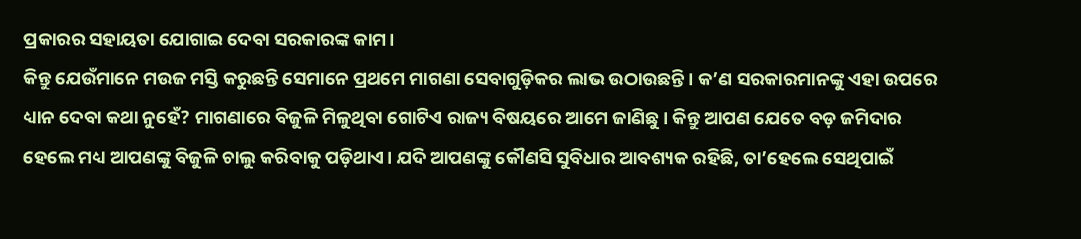ପ୍ରକାରର ସହାୟତା ଯୋଗାଇ ଦେବା ସରକାରଙ୍କ କାମ।
କିନ୍ତୁ ଯେଉଁମାନେ ମଉଜ ମସ୍ତି କରୁଛନ୍ତି ସେମାନେ ପ୍ରଥମେ ମାଗଣା ସେବାଗୁଡ଼ିକର ଲାଭ ଉଠାଉଛନ୍ତି। କ’ଣ ସରକାରମାନଙ୍କୁ ଏହା ଉପରେ ଧ୍ୟାନ ଦେବା କଥା ନୁହେଁ? ମାଗଣାରେ ବିଜୁଳି ମିଳୁଥିବା ଗୋଟିଏ ରାଜ୍ୟ ବିଷୟରେ ଆମେ ଜାଣିଛୁ। କିନ୍ତୁ ଆପଣ ଯେତେ ବଡ଼ ଜମିଦାର ହେଲେ ମଧ୍ୟ ଆପଣଙ୍କୁ ବିଜୁଳି ଚାଲୁ କରିବାକୁ ପଡ଼ିଥାଏ। ଯଦି ଆପଣଙ୍କୁ କୌଣସି ସୁବିଧାର ଆବଶ୍ୟକ ରହିଛି, ତା’ହେଲେ ସେଥିପାଇଁ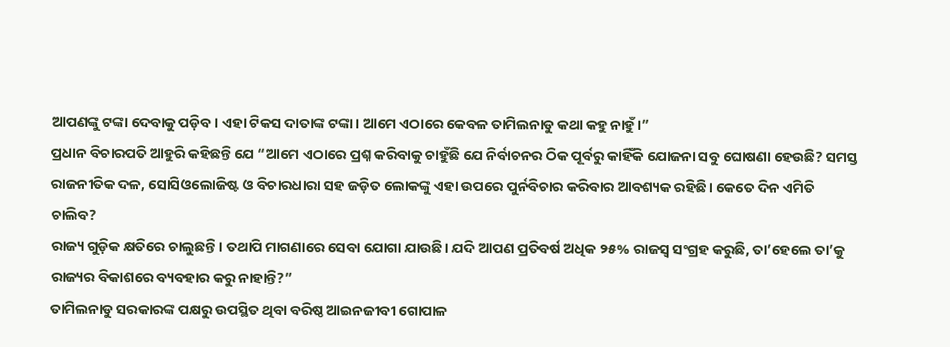ଆପଣଙ୍କୁ ଟଙ୍କା ଦେବାକୁ ପଡ଼ିବ। ଏହା ଟିକସ ଦାତାଙ୍କ ଟଙ୍କା। ଆମେ ଏଠାରେ କେବଳ ତାମିଲନାଡୁ କଥା କହୁ ନାହୁଁ।”
ପ୍ରଧାନ ବିଚାରପତି ଆହୁରି କହିଛନ୍ତି ଯେ “ଆମେ ଏଠାରେ ପ୍ରଶ୍ନ କରିବାକୁ ଚାହୁଁଛି ଯେ ନିର୍ବାଚନର ଠିକ ପୂର୍ବରୁ କାହିଁକି ଯୋଜନା ସବୁ ଘୋଷଣା ହେଉଛି? ସମସ୍ତ ରାଜନୀତିକ ଦଳ, ସୋସିଓଲୋଜିଷ୍ଟ ଓ ବିଚାରଧାରା ସହ ଜଡ଼ିତ ଲୋକଙ୍କୁ ଏହା ଉପରେ ପୁର୍ନବିଚାର କରିବାର ଆବଶ୍ୟକ ରହିଛି। କେତେ ଦିନ ଏମିତି ଚାଲିବ?
ରାଜ୍ୟ ଗୁଡ଼ିକ କ୍ଷତିରେ ଚାଲୁଛନ୍ତି। ତଥାପି ମାଗଣାରେ ସେବା ଯୋଗା ଯାଉଛି। ଯଦି ଆପଣ ପ୍ରତିବର୍ଷ ଅଧିକ ୨୫% ରାଜସ୍ୱ ସଂଗ୍ରହ କରୁଛି, ତା’ହେଲେ ତା’କୁ ରାଜ୍ୟର ବିକାଶରେ ବ୍ୟବହାର କରୁ ନାହାନ୍ତି?”
ତାମିଲନାଡୁ ସରକାରଙ୍କ ପକ୍ଷରୁ ଉପସ୍ଥିତ ଥିବା ବରିଷ୍ଠ ଆଇନଜୀବୀ ଗୋପାଳ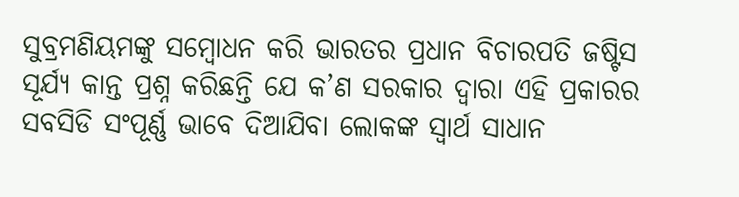ସୁବ୍ରମଣିୟମଙ୍କୁ ସମ୍ବୋଧନ କରି ଭାରତର ପ୍ରଧାନ ବିଚାରପତି ଜଷ୍ଟିସ ସୂର୍ଯ୍ୟ କାନ୍ତ ପ୍ରଶ୍ନ କରିଛନ୍ତି ଯେ କ’ଣ ସରକାର ଦ୍ୱାରା ଏହି ପ୍ରକାରର ସବସିଡି ସଂପୂର୍ଣ୍ଣ ଭାବେ ଦିଆଯିବା ଲୋକଙ୍କ ସ୍ୱାର୍ଥ ସାଧାନ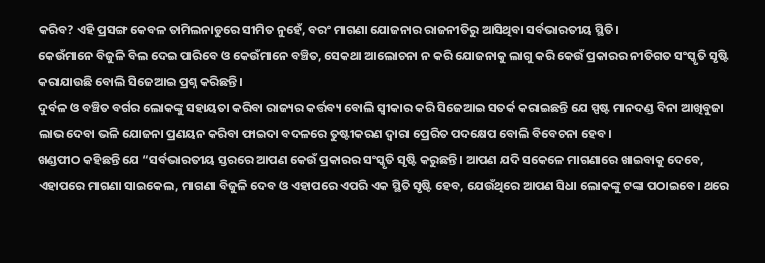କରିବ? ଏହି ପ୍ରସଙ୍ଗ କେବଳ ତାମିଲନାଡୁରେ ସୀମିତ ନୁହେଁ, ବରଂ ମାଗଣା ଯୋଜନାର ରାଜନୀତିରୁ ଆସିଥିବା ସର୍ବଭାରତୀୟ ସ୍ଥିତି।
କେଉଁମାନେ ବିଜୁଳି ବିଲ ଦେଇ ପାରିବେ ଓ କେଉଁମାନେ ବଞ୍ଚିତ, ସେକଥା ଆଲୋଚନା ନ କରି ଯୋଜନାକୁ ଲାଗୁ କରି କେଉଁ ପ୍ରକାରର ନୀତିଗତ ସଂସ୍କୃତି ସୃଷ୍ଟି କରାଯାଉଛି ବୋଲି ସିଜେଆଇ ପ୍ରଶ୍ନ କରିଛନ୍ତି।
ଦୁର୍ବଳ ଓ ବଞ୍ଚିତ ବର୍ଗର ଲୋକଙ୍କୁ ସହାୟତା କରିବା ରାଜ୍ୟର କର୍ତ୍ତବ୍ୟ ବୋଲି ସ୍ୱୀକାର କରି ସିଜେଆଇ ସତର୍କ କରାଇଛନ୍ତି ଯେ ସ୍ପଷ୍ଟ ମାନଦଣ୍ଡ ବିନା ଆଖିବୁଜା ଲାଭ ଦେବା ଭଳି ଯୋଜନା ପ୍ରଣୟନ କରିବା ଫାଇଦା ବଦଳରେ ତୁଷ୍ଟୀକରଣ ଦ୍ୱାରା ପ୍ରେରିତ ପଦକ୍ଷେପ ବୋଲି ବିବେଚନା ହେବ।
ଖଣ୍ଡପୀଠ କହିଛନ୍ତି ଯେ “ସର୍ବଭାରତୀୟ ସ୍ତରରେ ଆପଣ କେଉଁ ପ୍ରକାରର ସଂସ୍କୃତି ସୃଷ୍ଟି କରୁଛନ୍ତି। ଆପଣ ଯଦି ସକେଳେ ମାଗଣାରେ ଖାଇବାକୁ ଦେବେ, ଏହାପରେ ମାଗଣା ସାଇକେଲ, ମାଗଣା ବିଜୁଳି ଦେବ ଓ ଏହାପରେ ଏପରି ଏକ ସ୍ଥିତି ସୃଷ୍ଟି ହେବ, ଯେଉଁଥିରେ ଆପଣ ସିଧା ଲୋକଙ୍କୁ ଟଙ୍କା ପଠାଇବେ। ଥରେ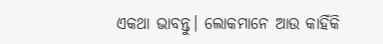ଏକଥା ଭାବନ୍ତୁ। ଲୋକମାନେ ଆଉ କାହିଁକି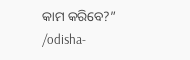କାମ କରିବେ?”
/odisha-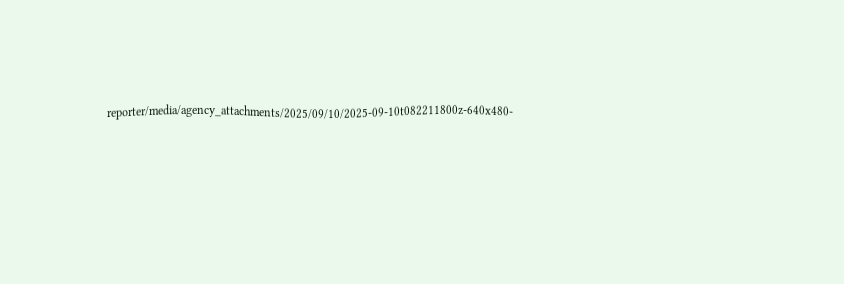reporter/media/agency_attachments/2025/09/10/2025-09-10t082211800z-640x480-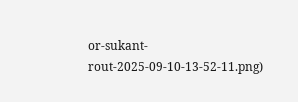or-sukant-rout-2025-09-10-13-52-11.png)